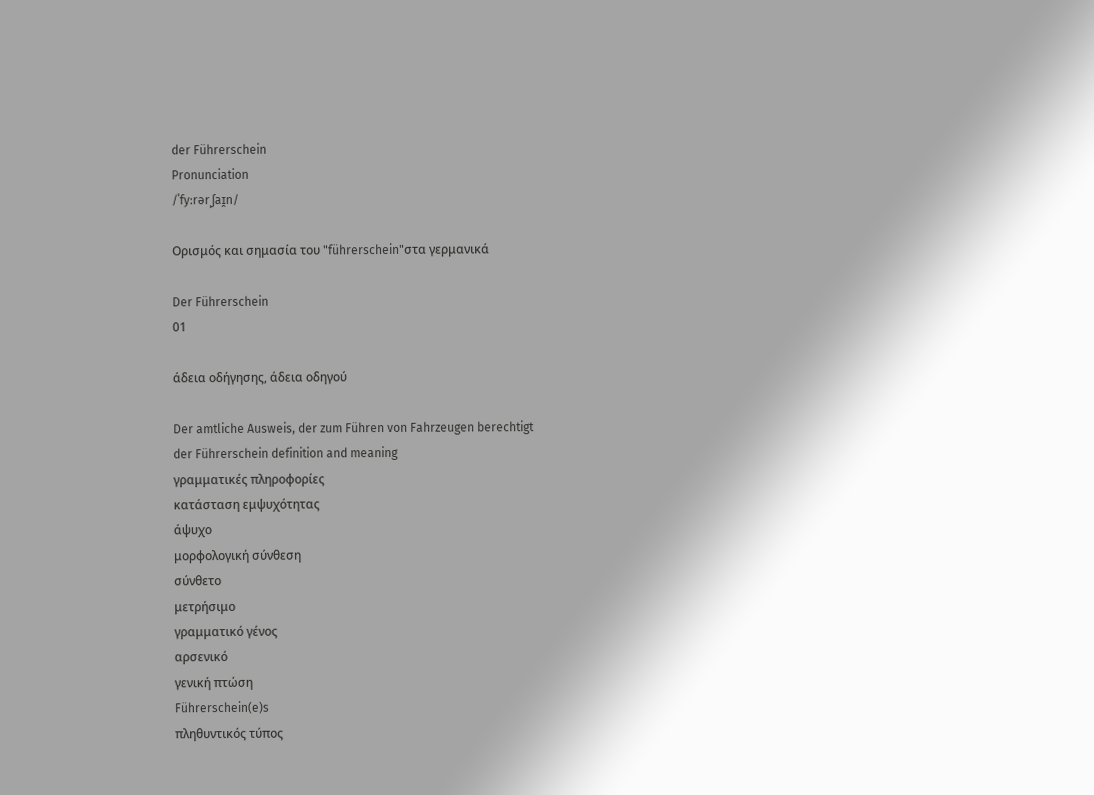der Führerschein
Pronunciation
/ˈfyːrərˌʃaɪ̯n/

Ορισμός και σημασία του "führerschein"στα γερμανικά

Der Führerschein
01

άδεια οδήγησης, άδεια οδηγού

Der amtliche Ausweis, der zum Führen von Fahrzeugen berechtigt
der Führerschein definition and meaning
γραμματικές πληροφορίες
κατάσταση εμψυχότητας
άψυχο
μορφολογική σύνθεση
σύνθετο
μετρήσιμο
γραμματικό γένος
αρσενικό
γενική πτώση
Führerschein(e)s
πληθυντικός τύπος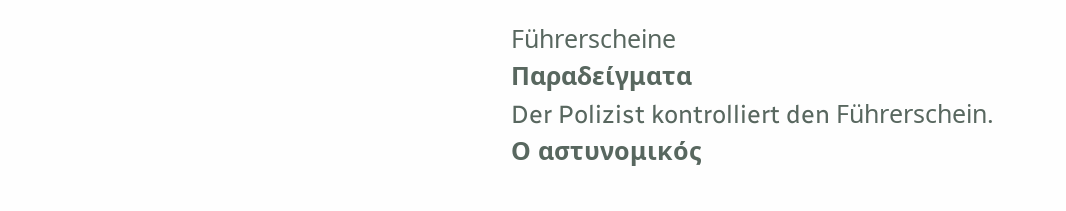Führerscheine
Παραδείγματα
Der Polizist kontrolliert den Führerschein.
Ο αστυνομικός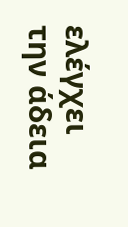ελέγχει την άδεια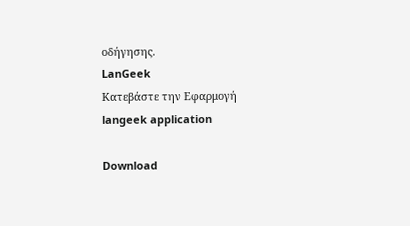οδήγησης.
LanGeek
Κατεβάστε την Εφαρμογή
langeek application

Download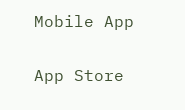Mobile App

App Store